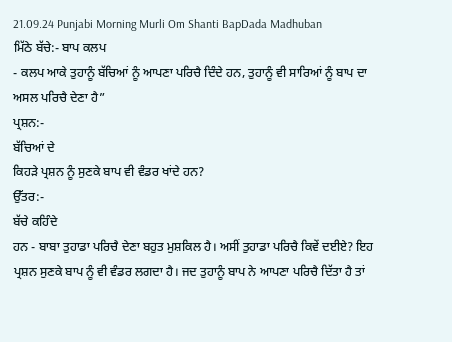21.09.24 Punjabi Morning Murli Om Shanti BapDada Madhuban
ਮਿੱਠੇ ਬੱਚੇ:- ਬਾਪ ਕਲਪ
- ਕਲਪ ਆਕੇ ਤੁਹਾਨੂੰ ਬੱਚਿਆਂ ਨੂੰ ਆਪਣਾ ਪਰਿਚੈ ਦਿੰਦੇ ਹਨ, ਤੁਹਾਨੂੰ ਵੀ ਸਾਰਿਆਂ ਨੂੰ ਬਾਪ ਦਾ
ਅਸਲ ਪਰਿਚੈ ਦੇਣਾ ਹੈ”
ਪ੍ਰਸ਼ਨ:-
ਬੱਚਿਆਂ ਦੇ
ਕਿਹੜੇ ਪ੍ਰਸ਼ਨ ਨੂੰ ਸੁਣਕੇ ਬਾਪ ਵੀ ਵੰਡਰ ਖਾਂਦੇ ਹਨ?
ਉੱਤਰ:-
ਬੱਚੇ ਕਹਿੰਦੇ
ਹਨ - ਬਾਬਾ ਤੁਹਾਡਾ ਪਰਿਚੈ ਦੇਣਾ ਬਹੁਤ ਮੁਸ਼ਕਿਲ ਹੈ। ਅਸੀਂ ਤੁਹਾਡਾ ਪਰਿਚੈ ਕਿਵੇਂ ਦਈਏ? ਇਹ
ਪ੍ਰਸ਼ਨ ਸੁਣਕੇ ਬਾਪ ਨੂੰ ਵੀ ਵੰਡਰ ਲਗਦਾ ਹੈ। ਜਦ ਤੁਹਾਨੂੰ ਬਾਪ ਨੇ ਆਪਣਾ ਪਰਿਚੈ ਦਿੱਤਾ ਹੈ ਤਾਂ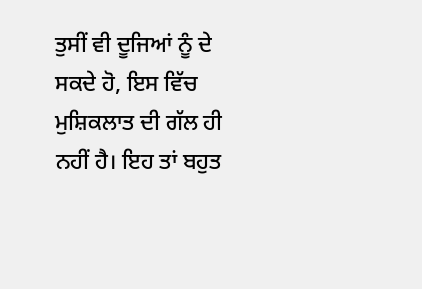ਤੁਸੀਂ ਵੀ ਦੂਜਿਆਂ ਨੂੰ ਦੇ ਸਕਦੇ ਹੋ, ਇਸ ਵਿੱਚ ਮੁਸ਼ਿਕਲਾਤ ਦੀ ਗੱਲ ਹੀ ਨਹੀਂ ਹੈ। ਇਹ ਤਾਂ ਬਹੁਤ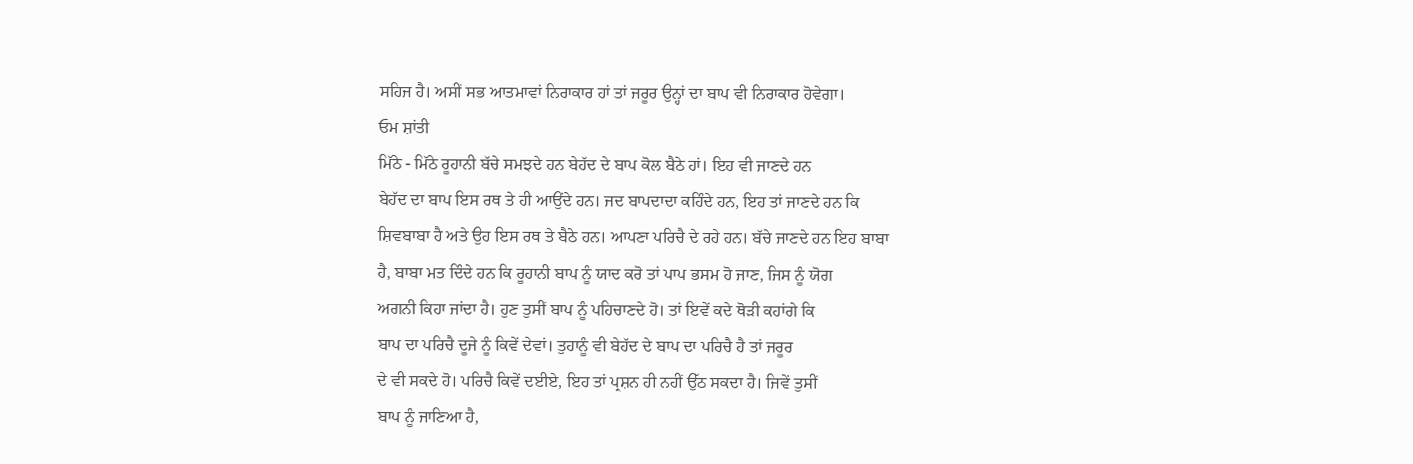ਸਹਿਜ ਹੈ। ਅਸੀਂ ਸਭ ਆਤਮਾਵਾਂ ਨਿਰਾਕਾਰ ਹਾਂ ਤਾਂ ਜਰੂਰ ਉਨ੍ਹਾਂ ਦਾ ਬਾਪ ਵੀ ਨਿਰਾਕਾਰ ਹੋਵੇਗਾ।
ਓਮ ਸ਼ਾਂਤੀ
ਮਿੱਠੇ - ਮਿੱਠੇ ਰੂਹਾਨੀ ਬੱਚੇ ਸਮਝਦੇ ਹਨ ਬੇਹੱਦ ਦੇ ਬਾਪ ਕੋਲ ਬੈਠੇ ਹਾਂ। ਇਹ ਵੀ ਜਾਣਦੇ ਹਨ
ਬੇਹੱਦ ਦਾ ਬਾਪ ਇਸ ਰਥ ਤੇ ਹੀ ਆਉਂਦੇ ਹਨ। ਜਦ ਬਾਪਦਾਦਾ ਕਹਿੰਦੇ ਹਨ, ਇਹ ਤਾਂ ਜਾਣਦੇ ਹਨ ਕਿ
ਸ਼ਿਵਬਾਬਾ ਹੈ ਅਤੇ ਉਹ ਇਸ ਰਥ ਤੇ ਬੈਠੇ ਹਨ। ਆਪਣਾ ਪਰਿਚੈ ਦੇ ਰਹੇ ਹਨ। ਬੱਚੇ ਜਾਣਦੇ ਹਨ ਇਹ ਬਾਬਾ
ਹੈ, ਬਾਬਾ ਮਤ ਦਿੰਦੇ ਹਨ ਕਿ ਰੂਹਾਨੀ ਬਾਪ ਨੂੰ ਯਾਦ ਕਰੋ ਤਾਂ ਪਾਪ ਭਸਮ ਹੋ ਜਾਣ, ਜਿਸ ਨੂੰ ਯੋਗ
ਅਗਨੀ ਕਿਹਾ ਜਾਂਦਾ ਹੈ। ਹੁਣ ਤੁਸੀਂ ਬਾਪ ਨੂੰ ਪਹਿਚਾਣਦੇ ਹੋ। ਤਾਂ ਇਵੇਂ ਕਦੇ ਥੋੜੀ ਕਹਾਂਗੇ ਕਿ
ਬਾਪ ਦਾ ਪਰਿਚੈ ਦੂਜੇ ਨੂੰ ਕਿਵੇਂ ਦੇਵਾਂ। ਤੁਹਾਨੂੰ ਵੀ ਬੇਹੱਦ ਦੇ ਬਾਪ ਦਾ ਪਰਿਚੈ ਹੈ ਤਾਂ ਜਰੂਰ
ਦੇ ਵੀ ਸਕਦੇ ਹੋ। ਪਰਿਚੈ ਕਿਵੇਂ ਦਈਏ, ਇਹ ਤਾਂ ਪ੍ਰਸ਼ਨ ਹੀ ਨਹੀਂ ਉੱਠ ਸਕਦਾ ਹੈ। ਜਿਵੇਂ ਤੁਸੀਂ
ਬਾਪ ਨੂੰ ਜਾਣਿਆ ਹੈ,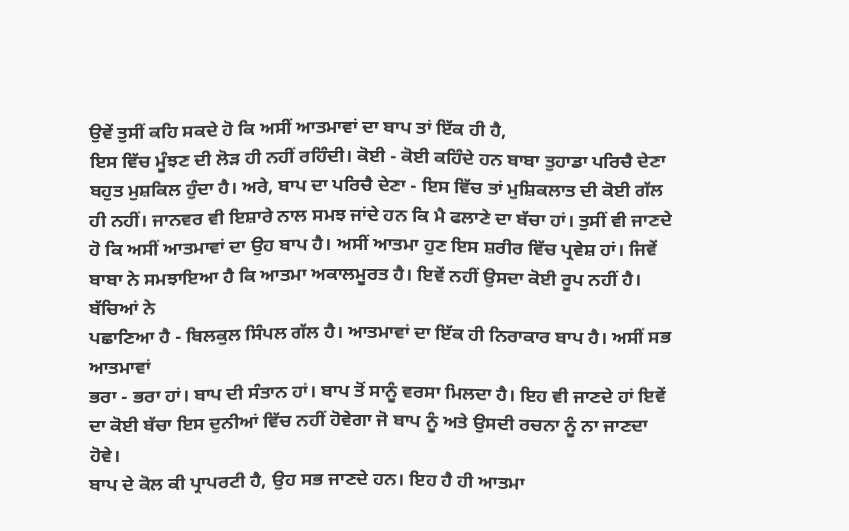ਉਵੇਂ ਤੁਸੀਂ ਕਹਿ ਸਕਦੇ ਹੋ ਕਿ ਅਸੀਂ ਆਤਮਾਵਾਂ ਦਾ ਬਾਪ ਤਾਂ ਇੱਕ ਹੀ ਹੈ,
ਇਸ ਵਿੱਚ ਮੂੰਝਣ ਦੀ ਲੋੜ ਹੀ ਨਹੀਂ ਰਹਿੰਦੀ। ਕੋਈ - ਕੋਈ ਕਹਿੰਦੇ ਹਨ ਬਾਬਾ ਤੁਹਾਡਾ ਪਰਿਚੈ ਦੇਣਾ
ਬਹੁਤ ਮੁਸ਼ਕਿਲ ਹੁੰਦਾ ਹੈ। ਅਰੇ, ਬਾਪ ਦਾ ਪਰਿਚੈ ਦੇਣਾ - ਇਸ ਵਿੱਚ ਤਾਂ ਮੁਸ਼ਿਕਲਾਤ ਦੀ ਕੋਈ ਗੱਲ
ਹੀ ਨਹੀਂ। ਜਾਨਵਰ ਵੀ ਇਸ਼ਾਰੇ ਨਾਲ ਸਮਝ ਜਾਂਦੇ ਹਨ ਕਿ ਮੈ ਫਲਾਣੇ ਦਾ ਬੱਚਾ ਹਾਂ। ਤੁਸੀਂ ਵੀ ਜਾਣਦੇ
ਹੋ ਕਿ ਅਸੀਂ ਆਤਮਾਵਾਂ ਦਾ ਉਹ ਬਾਪ ਹੈ। ਅਸੀਂ ਆਤਮਾ ਹੁਣ ਇਸ ਸ਼ਰੀਰ ਵਿੱਚ ਪ੍ਰਵੇਸ਼ ਹਾਂ। ਜਿਵੇਂ
ਬਾਬਾ ਨੇ ਸਮਝਾਇਆ ਹੈ ਕਿ ਆਤਮਾ ਅਕਾਲਮੂਰਤ ਹੈ। ਇਵੇਂ ਨਹੀਂ ਉਸਦਾ ਕੋਈ ਰੂਪ ਨਹੀਂ ਹੈ। ਬੱਚਿਆਂ ਨੇ
ਪਛਾਣਿਆ ਹੈ - ਬਿਲਕੁਲ ਸਿੰਪਲ ਗੱਲ ਹੈ। ਆਤਮਾਵਾਂ ਦਾ ਇੱਕ ਹੀ ਨਿਰਾਕਾਰ ਬਾਪ ਹੈ। ਅਸੀਂ ਸਭ ਆਤਮਾਵਾਂ
ਭਰਾ - ਭਰਾ ਹਾਂ। ਬਾਪ ਦੀ ਸੰਤਾਨ ਹਾਂ। ਬਾਪ ਤੋਂ ਸਾਨੂੰ ਵਰਸਾ ਮਿਲਦਾ ਹੈ। ਇਹ ਵੀ ਜਾਣਦੇ ਹਾਂ ਇਵੇਂ
ਦਾ ਕੋਈ ਬੱਚਾ ਇਸ ਦੁਨੀਆਂ ਵਿੱਚ ਨਹੀਂ ਹੋਵੇਗਾ ਜੋ ਬਾਪ ਨੂੰ ਅਤੇ ਉਸਦੀ ਰਚਨਾ ਨੂੰ ਨਾ ਜਾਣਦਾ ਹੋਵੇ।
ਬਾਪ ਦੇ ਕੋਲ ਕੀ ਪ੍ਰਾਪਰਟੀ ਹੈ, ਉਹ ਸਭ ਜਾਣਦੇ ਹਨ। ਇਹ ਹੈ ਹੀ ਆਤਮਾ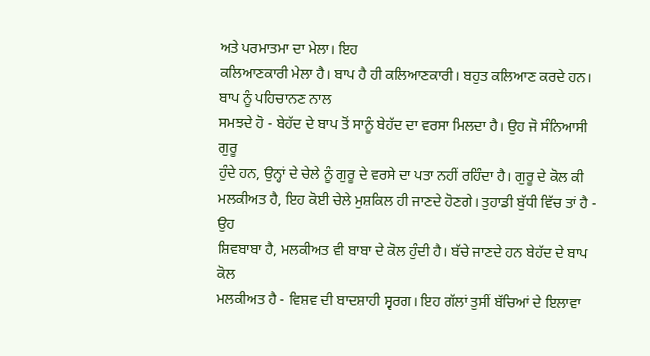ਅਤੇ ਪਰਮਾਤਮਾ ਦਾ ਮੇਲਾ। ਇਹ
ਕਲਿਆਣਕਾਰੀ ਮੇਲਾ ਹੈ। ਬਾਪ ਹੈ ਹੀ ਕਲਿਆਣਕਾਰੀ। ਬਹੁਤ ਕਲਿਆਣ ਕਰਦੇ ਹਨ। ਬਾਪ ਨੂੰ ਪਹਿਚਾਨਣ ਨਾਲ
ਸਮਝਦੇ ਹੋ - ਬੇਹੱਦ ਦੇ ਬਾਪ ਤੋਂ ਸਾਨੂੰ ਬੇਹੱਦ ਦਾ ਵਰਸਾ ਮਿਲਦਾ ਹੈ। ਉਹ ਜੋ ਸੰਨਿਆਸੀ ਗੁਰੂ
ਹੁੰਦੇ ਹਨ, ਉਨ੍ਹਾਂ ਦੇ ਚੇਲੇ ਨੂੰ ਗੁਰੂ ਦੇ ਵਰਸੇ ਦਾ ਪਤਾ ਨਹੀਂ ਰਹਿੰਦਾ ਹੈ। ਗੁਰੂ ਦੇ ਕੋਲ ਕੀ
ਮਲਕੀਅਤ ਹੈ, ਇਹ ਕੋਈ ਚੇਲੇ ਮੁਸ਼ਕਿਲ ਹੀ ਜਾਣਦੇ ਹੋਣਗੇ। ਤੁਹਾਡੀ ਬੁੱਧੀ ਵਿੱਚ ਤਾਂ ਹੈ - ਉਹ
ਸ਼ਿਵਬਾਬਾ ਹੈ, ਮਲਕੀਅਤ ਵੀ ਬਾਬਾ ਦੇ ਕੋਲ ਹੁੰਦੀ ਹੈ। ਬੱਚੇ ਜਾਣਦੇ ਹਨ ਬੇਹੱਦ ਦੇ ਬਾਪ ਕੋਲ
ਮਲਕੀਅਤ ਹੈ - ਵਿਸ਼ਵ ਦੀ ਬਾਦਸ਼ਾਹੀ ਸ੍ਵਰਗ। ਇਹ ਗੱਲਾਂ ਤੁਸੀਂ ਬੱਚਿਆਂ ਦੇ ਇਲਾਵਾ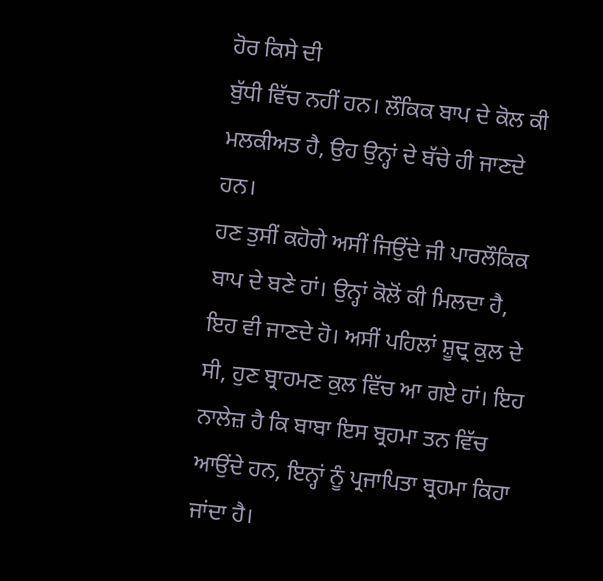ਹੋਰ ਕਿਸੇ ਦੀ
ਬੁੱਧੀ ਵਿੱਚ ਨਹੀਂ ਹਨ। ਲੌਕਿਕ ਬਾਪ ਦੇ ਕੋਲ ਕੀ ਮਲਕੀਅਤ ਹੈ, ਉਹ ਉਨ੍ਹਾਂ ਦੇ ਬੱਚੇ ਹੀ ਜਾਣਦੇ ਹਨ।
ਹਣ ਤੁਸੀਂ ਕਹੋਗੇ ਅਸੀਂ ਜਿਉਂਦੇ ਜੀ ਪਾਰਲੌਕਿਕ ਬਾਪ ਦੇ ਬਣੇ ਹਾਂ। ਉਨ੍ਹਾਂ ਕੋਲੋਂ ਕੀ ਮਿਲਦਾ ਹੈ,
ਇਹ ਵੀ ਜਾਣਦੇ ਹੋ। ਅਸੀਂ ਪਹਿਲਾਂ ਸ਼ੂਦ੍ਰ ਕੁਲ ਦੇ ਸੀ, ਹੁਣ ਬ੍ਰਾਹਮਣ ਕੁਲ ਵਿੱਚ ਆ ਗਏ ਹਾਂ। ਇਹ
ਨਾਲੇਜ਼ ਹੈ ਕਿ ਬਾਬਾ ਇਸ ਬ੍ਰਹਮਾ ਤਨ ਵਿੱਚ ਆਉਂਦੇ ਹਨ, ਇਨ੍ਹਾਂ ਨੂੰ ਪ੍ਰਜਾਪਿਤਾ ਬ੍ਰਹਮਾ ਕਿਹਾ
ਜਾਂਦਾ ਹੈ।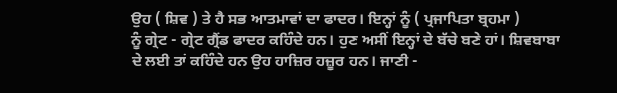ਉਹ ( ਸ਼ਿਵ ) ਤੇ ਹੈ ਸਭ ਆਤਮਾਵਾਂ ਦਾ ਫਾਦਰ। ਇਨ੍ਹਾਂ ਨੂੰ ( ਪ੍ਰਜਾਪਿਤਾ ਬ੍ਰਹਮਾ )
ਨੂੰ ਗ੍ਰੇਟ - ਗ੍ਰੇਟ ਗ੍ਰੈਂਡ ਫਾਦਰ ਕਹਿੰਦੇ ਹਨ। ਹੁਣ ਅਸੀਂ ਇਨ੍ਹਾਂ ਦੇ ਬੱਚੇ ਬਣੇ ਹਾਂ। ਸ਼ਿਵਬਾਬਾ
ਦੇ ਲਈ ਤਾਂ ਕਹਿੰਦੇ ਹਨ ਉਹ ਹਾਜ਼ਿਰ ਹਜ਼ੂਰ ਹਨ। ਜਾਣੀ -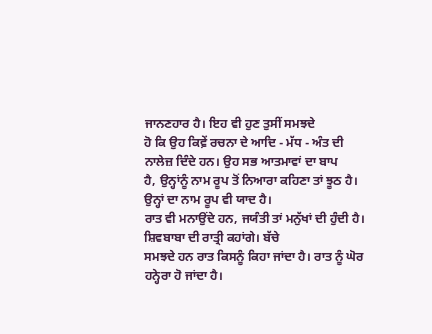ਜਾਨਣਹਾਰ ਹੈ। ਇਹ ਵੀ ਹੁਣ ਤੁਸੀਂ ਸਮਝਦੇ
ਹੋ ਕਿ ਉਹ ਕਿਵ਼ੇਂ ਰਚਨਾ ਦੇ ਆਦਿ - ਮੱਧ - ਅੰਤ ਦੀ ਨਾਲੇਜ਼ ਦਿੰਦੇ ਹਨ। ਉਹ ਸਭ ਆਤਮਾਵਾਂ ਦਾ ਬਾਪ
ਹੈ, ਉਨ੍ਹਾਂਨੂੰ ਨਾਮ ਰੂਪ ਤੋਂ ਨਿਆਰਾ ਕਹਿਣਾ ਤਾਂ ਝੂਠ ਹੈ। ਉਨ੍ਹਾਂ ਦਾ ਨਾਮ ਰੂਪ ਵੀ ਯਾਦ ਹੈ।
ਰਾਤ ਵੀ ਮਨਾਉਂਦੇ ਹਨ, ਜਯੰਤੀ ਤਾਂ ਮਨੁੱਖਾਂ ਦੀ ਹੁੰਦੀ ਹੈ। ਸ਼ਿਵਬਾਬਾ ਦੀ ਰਾਤ੍ਰੀ ਕਹਾਂਗੇ। ਬੱਚੇ
ਸਮਝਦੇ ਹਨ ਰਾਤ ਕਿਸਨੂੰ ਕਿਹਾ ਜਾਂਦਾ ਹੈ। ਰਾਤ ਨੂੰ ਘੋਰ ਹਨ੍ਹੇਰਾ ਹੋ ਜਾਂਦਾ ਹੈ।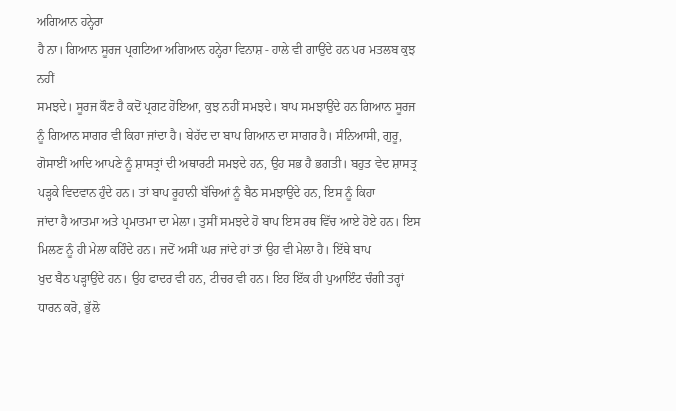ਅਗਿਆਨ ਹਨ੍ਹੇਰਾ
ਹੈ ਨਾ। ਗਿਆਨ ਸੂਰਜ ਪ੍ਰਗਟਿਆ ਅਗਿਆਨ ਹਨ੍ਹੇਰਾ ਵਿਨਾਸ਼ - ਹਾਲੇ ਵੀ ਗਾਉਂਦੇ ਹਨ ਪਰ ਮਤਲਬ ਕੁਝ ਨਹੀਂ
ਸਮਝਦੇ। ਸੂਰਜ ਕੌਣ ਹੈ ਕਦੋਂ ਪ੍ਰਗਟ ਹੋਇਆ, ਕੁਝ ਨਹੀਂ ਸਮਝਦੇ। ਬਾਪ ਸਮਝਾਉਂਦੇ ਹਨ ਗਿਆਨ ਸੂਰਜ
ਨੂੰ ਗਿਆਨ ਸਾਗਰ ਵੀ ਕਿਹਾ ਜਾਂਦਾ ਹੈ। ਬੇਹੱਦ ਦਾ ਬਾਪ ਗਿਆਨ ਦਾ ਸਾਗਰ ਹੈ। ਸੰਨਿਆਸੀ, ਗੁਰੂ,
ਗੋਸਾਈਂ ਆਦਿ ਆਪਣੇ ਨੂੰ ਸ਼ਾਸਤ੍ਰਾਂ ਦੀ ਅਥਾਰਟੀ ਸਮਝਦੇ ਹਨ, ਉਹ ਸਭ ਹੈ ਭਗਤੀ। ਬਹੁਤ ਵੇਦ ਸ਼ਾਸਤ੍ਰ
ਪੜ੍ਹਕੇ ਵਿਦਵਾਨ ਹੁੰਦੇ ਹਨ। ਤਾਂ ਬਾਪ ਰੂਹਾਨੀ ਬੱਚਿਆਂ ਨੂੰ ਬੈਠ ਸਮਝਾਉਂਦੇ ਹਨ, ਇਸ ਨੂੰ ਕਿਹਾ
ਜਾਂਦਾ ਹੈ ਆਤਮਾ ਅਤੇ ਪ੍ਰਮਾਤਮਾ ਦਾ ਮੇਲਾ। ਤੁਸੀਂ ਸਮਝਦੇ ਹੋ ਬਾਪ ਇਸ ਰਥ ਵਿੱਚ ਆਏ ਹੋਏ ਹਨ। ਇਸ
ਮਿਲਣ ਨੂੰ ਹੀ ਮੇਲਾ ਕਹਿੰਦੇ ਹਨ। ਜਦੋਂ ਅਸੀਂ ਘਰ ਜਾਂਦੇ ਹਾਂ ਤਾਂ ਉਹ ਵੀ ਮੇਲਾ ਹੈ। ਇੱਥੇ ਬਾਪ
ਖੁਦ ਬੈਠ ਪੜ੍ਹਾਉਂਦੇ ਹਨ। ਉਹ ਫਾਦਰ ਵੀ ਹਨ, ਟੀਚਰ ਵੀ ਹਨ। ਇਹ ਇੱਕ ਹੀ ਪੁਆਇੰਟ ਚੰਗੀ ਤਰ੍ਹਾਂ
ਧਾਰਨ ਕਰੋ, ਭੁੱਲੋ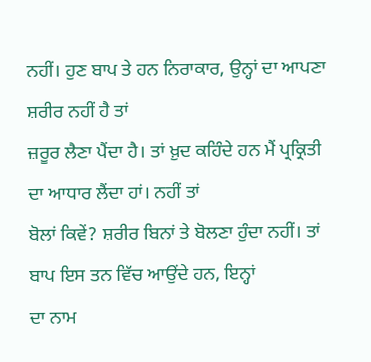ਨਹੀਂ। ਹੁਣ ਬਾਪ ਤੇ ਹਨ ਨਿਰਾਕਾਰ, ਉਨ੍ਹਾਂ ਦਾ ਆਪਣਾ ਸ਼ਰੀਰ ਨਹੀਂ ਹੈ ਤਾਂ
ਜ਼ਰੂਰ ਲੈਣਾ ਪੈਂਦਾ ਹੈ। ਤਾਂ ਖ਼ੁਦ ਕਹਿੰਦੇ ਹਨ ਮੈਂ ਪ੍ਰਕ੍ਰਿਤੀ ਦਾ ਆਧਾਰ ਲੈਂਦਾ ਹਾਂ। ਨਹੀਂ ਤਾਂ
ਬੋਲਾਂ ਕਿਵੇਂ? ਸ਼ਰੀਰ ਬਿਨਾਂ ਤੇ ਬੋਲਣਾ ਹੁੰਦਾ ਨਹੀਂ। ਤਾਂ ਬਾਪ ਇਸ ਤਨ ਵਿੱਚ ਆਉਂਦੇ ਹਨ, ਇਨ੍ਹਾਂ
ਦਾ ਨਾਮ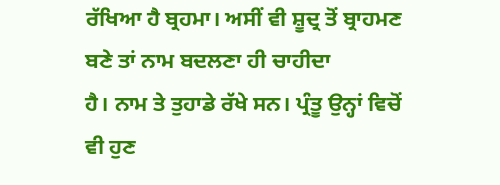ਰੱਖਿਆ ਹੈ ਬ੍ਰਹਮਾ। ਅਸੀਂ ਵੀ ਸ਼ੂਦ੍ਰ ਤੋਂ ਬ੍ਰਾਹਮਣ ਬਣੇ ਤਾਂ ਨਾਮ ਬਦਲਣਾ ਹੀ ਚਾਹੀਦਾ
ਹੈ। ਨਾਮ ਤੇ ਤੁਹਾਡੇ ਰੱਖੇ ਸਨ। ਪ੍ਰੰਤੂ ਉਨ੍ਹਾਂ ਵਿਚੋਂ ਵੀ ਹੁਣ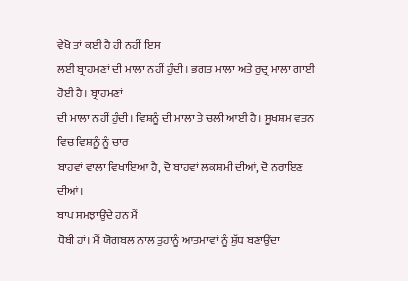ਵੇਖੋ ਤਾਂ ਕਈ ਹੈ ਹੀ ਨਹੀਂ ਇਸ
ਲਈ ਬ੍ਰਾਹਮਣਾਂ ਦੀ ਮਾਲਾ ਨਹੀਂ ਹੁੰਦੀ। ਭਗਤ ਮਾਲਾ ਅਤੇ ਰੁਦ੍ਰ ਮਾਲਾ ਗਾਈ ਹੋਈ ਹੈ। ਬ੍ਰਾਹਮਣਾਂ
ਦੀ ਮਾਲਾ ਨਹੀਂ ਹੁੰਦੀ। ਵਿਸ਼ਨੂੰ ਦੀ ਮਾਲਾ ਤੇ ਚਲੀ ਆਈ ਹੈ। ਸੂਖਸ਼ਮ ਵਤਨ ਵਿਚ ਵਿਸ਼ਨੂੰ ਨੂੰ ਚਾਰ
ਬਾਹਵਾਂ ਵਾਲਾ ਵਿਖਾਇਆ ਹੈ, ਦੋ ਬਾਹਵਾਂ ਲਕਸ਼ਮੀ ਦੀਆਂ, ਦੋ ਨਰਾਇਣ ਦੀਆਂ।
ਬਾਪ ਸਮਝਾਉਂਦੇ ਹਨ ਮੈਂ
ਧੋਬੀ ਹਾਂ। ਮੈਂ ਯੋਗਬਲ ਨਾਲ ਤੁਹਾਨੂੰ ਆਤਮਾਵਾਂ ਨੂੰ ਸ਼ੁੱਧ ਬਣਾਉਂਦਾ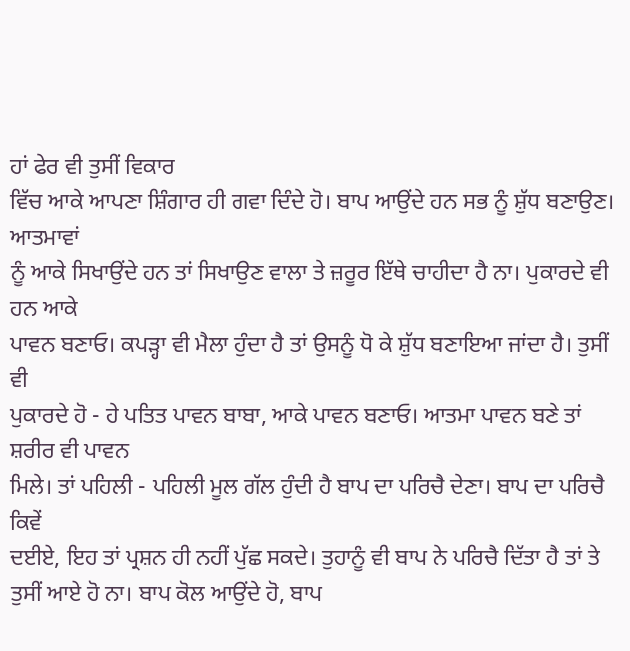ਹਾਂ ਫੇਰ ਵੀ ਤੁਸੀਂ ਵਿਕਾਰ
ਵਿੱਚ ਆਕੇ ਆਪਣਾ ਸ਼ਿੰਗਾਰ ਹੀ ਗਵਾ ਦਿੰਦੇ ਹੋ। ਬਾਪ ਆਉਂਦੇ ਹਨ ਸਭ ਨੂੰ ਸ਼ੁੱਧ ਬਣਾਉਣ। ਆਤਮਾਵਾਂ
ਨੂੰ ਆਕੇ ਸਿਖਾਉਂਦੇ ਹਨ ਤਾਂ ਸਿਖਾਉਣ ਵਾਲਾ ਤੇ ਜ਼ਰੂਰ ਇੱਥੇ ਚਾਹੀਦਾ ਹੈ ਨਾ। ਪੁਕਾਰਦੇ ਵੀ ਹਨ ਆਕੇ
ਪਾਵਨ ਬਣਾਓ। ਕਪੜ੍ਹਾ ਵੀ ਮੈਲਾ ਹੁੰਦਾ ਹੈ ਤਾਂ ਉਸਨੂੰ ਧੋ ਕੇ ਸ਼ੁੱਧ ਬਣਾਇਆ ਜਾਂਦਾ ਹੈ। ਤੁਸੀਂ ਵੀ
ਪੁਕਾਰਦੇ ਹੋ - ਹੇ ਪਤਿਤ ਪਾਵਨ ਬਾਬਾ, ਆਕੇ ਪਾਵਨ ਬਣਾਓ। ਆਤਮਾ ਪਾਵਨ ਬਣੇ ਤਾਂ ਸ਼ਰੀਰ ਵੀ ਪਾਵਨ
ਮਿਲੇ। ਤਾਂ ਪਹਿਲੀ - ਪਹਿਲੀ ਮੂਲ ਗੱਲ ਹੁੰਦੀ ਹੈ ਬਾਪ ਦਾ ਪਰਿਚੈ ਦੇਣਾ। ਬਾਪ ਦਾ ਪਰਿਚੈ ਕਿਵੇਂ
ਦਈਏ, ਇਹ ਤਾਂ ਪ੍ਰਸ਼ਨ ਹੀ ਨਹੀਂ ਪੁੱਛ ਸਕਦੇ। ਤੁਹਾਨੂੰ ਵੀ ਬਾਪ ਨੇ ਪਰਿਚੈ ਦਿੱਤਾ ਹੈ ਤਾਂ ਤੇ
ਤੁਸੀਂ ਆਏ ਹੋ ਨਾ। ਬਾਪ ਕੋਲ ਆਉਂਦੇ ਹੋ, ਬਾਪ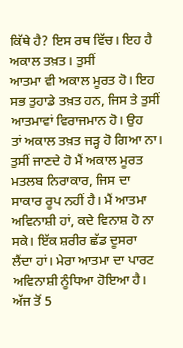ਕਿੱਥੇ ਹੈ? ਇਸ ਰਥ ਵਿੱਚ। ਇਹ ਹੈ ਅਕਾਲ ਤਖ਼ਤ। ਤੁਸੀਂ
ਆਤਮਾ ਵੀ ਅਕਾਲ ਮੂਰਤ ਹੋ। ਇਹ ਸਭ ਤੁਹਾਡੇ ਤਖ਼ਤ ਹਨ, ਜਿਸ ਤੇ ਤੁਸੀਂ ਆਤਮਾਵਾਂ ਵਿਰਾਜਮਾਨ ਹੋ। ਉਹ
ਤਾਂ ਅਕਾਲ ਤਖ਼ਤ ਜੜ੍ਹ ਹੋ ਗਿਆ ਨਾ। ਤੁਸੀਂ ਜਾਣਦੇ ਹੋ ਮੈਂ ਅਕਾਲ ਮੂਰਤ ਮਤਲਬ ਨਿਰਾਕਾਰ, ਜਿਸ ਦਾ
ਸਾਕਾਰ ਰੂਪ ਨਹੀਂ ਹੈ। ਮੈਂ ਆਤਮਾ ਅਵਿਨਾਸ਼ੀ ਹਾਂ, ਕਦੇ ਵਿਨਾਸ਼ ਹੋ ਨਾ ਸਕੇ। ਇੱਕ ਸ਼ਰੀਰ ਛੱਡ ਦੂਸਰਾ
ਲੈਂਦਾ ਹਾਂ। ਮੇਰਾ ਆਤਮਾ ਦਾ ਪਾਰਟ ਅਵਿਨਾਸ਼ੀ ਨੂੰਧਿਆ ਹੋਇਆ ਹੈ। ਅੱਜ ਤੋਂ 5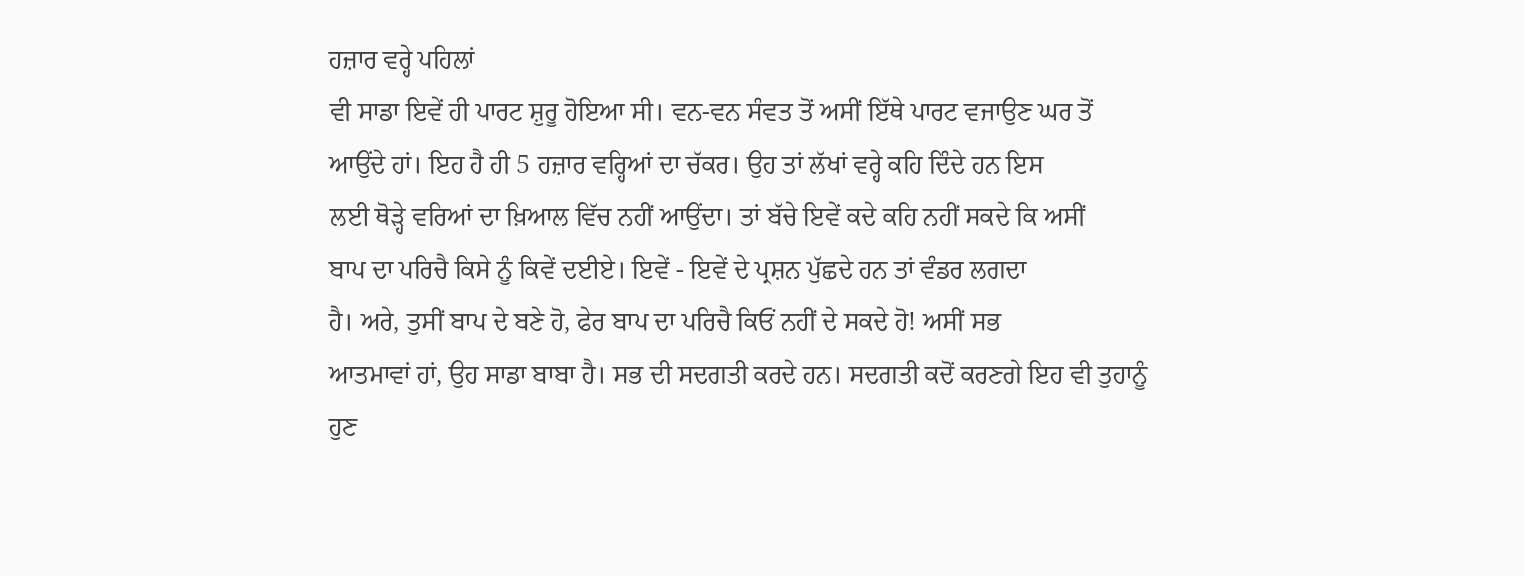ਹਜ਼ਾਰ ਵਰ੍ਹੇ ਪਹਿਲਾਂ
ਵੀ ਸਾਡਾ ਇਵੇਂ ਹੀ ਪਾਰਟ ਸ਼ੁਰੂ ਹੋਇਆ ਸੀ। ਵਨ-ਵਨ ਸੰਵਤ ਤੋਂ ਅਸੀਂ ਇੱਥੇ ਪਾਰਟ ਵਜਾਉਣ ਘਰ ਤੋਂ
ਆਉਂਦੇ ਹਾਂ। ਇਹ ਹੈ ਹੀ 5 ਹਜ਼ਾਰ ਵਰ੍ਹਿਆਂ ਦਾ ਚੱਕਰ। ਉਹ ਤਾਂ ਲੱਖਾਂ ਵਰ੍ਹੇ ਕਹਿ ਦਿੰਦੇ ਹਨ ਇਸ
ਲਈ ਥੋੜ੍ਹੇ ਵਰਿਆਂ ਦਾ ਖ਼ਿਆਲ ਵਿੱਚ ਨਹੀਂ ਆਉਂਦਾ। ਤਾਂ ਬੱਚੇ ਇਵੇਂ ਕਦੇ ਕਹਿ ਨਹੀਂ ਸਕਦੇ ਕਿ ਅਸੀਂ
ਬਾਪ ਦਾ ਪਰਿਚੈ ਕਿਸੇ ਨੂੰ ਕਿਵੇਂ ਦਈਏ। ਇਵੇਂ - ਇਵੇਂ ਦੇ ਪ੍ਰਸ਼ਨ ਪੁੱਛਦੇ ਹਨ ਤਾਂ ਵੰਡਰ ਲਗਦਾ
ਹੈ। ਅਰੇ, ਤੁਸੀਂ ਬਾਪ ਦੇ ਬਣੇ ਹੋ, ਫੇਰ ਬਾਪ ਦਾ ਪਰਿਚੈ ਕਿਓਂ ਨਹੀਂ ਦੇ ਸਕਦੇ ਹੋ! ਅਸੀਂ ਸਭ
ਆਤਮਾਵਾਂ ਹਾਂ, ਉਹ ਸਾਡਾ ਬਾਬਾ ਹੈ। ਸਭ ਦੀ ਸਦਗਤੀ ਕਰਦੇ ਹਨ। ਸਦਗਤੀ ਕਦੋਂ ਕਰਣਗੇ ਇਹ ਵੀ ਤੁਹਾਨੂੰ
ਹੁਣ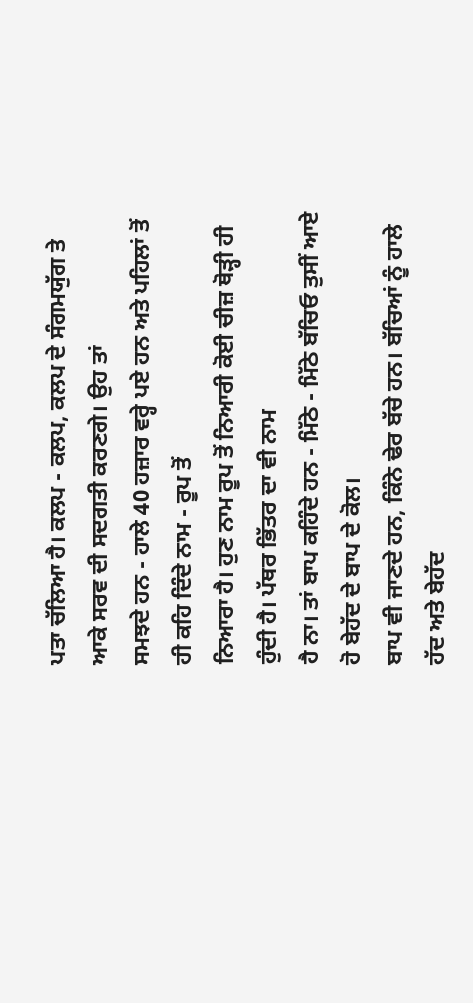ਪਤਾ ਚੱਲਿਆ ਹੈ। ਕਲਪ - ਕਲਪ, ਕਲਪ ਦੇ ਸੰਗਮਯੁੱਗ ਤੇ ਆਕੇ ਸਰਵ ਦੀ ਸਦਗਤੀ ਕਰਣਗੇ। ਉਹ ਤਾਂ
ਸਮਝਦੇ ਹਨ - ਹਾਲੇ 40 ਹਜ਼ਾਰ ਵਰ੍ਹੇ ਪਏ ਹਨ ਅਤੇ ਪਹਿਲਾਂ ਤੋਂ ਹੀ ਕਹਿ ਦਿੰਦੇ ਨਾਮ - ਰੂਪ ਤੋਂ
ਨਿਆਰਾ ਹੈ। ਹੁਣ ਨਾਮ ਰੂਪ ਤੋਂ ਨਿਆਰੀ ਕੋਈ ਚੀਜ਼ ਥੋੜ੍ਹੀ ਹੀ ਹੁੰਦੀ ਹੈ। ਪੱਥਰ ਭਿੱਤਰ ਦਾ ਵੀ ਨਾਮ
ਹੈ ਨਾ। ਤਾਂ ਬਾਪ ਕਹਿੰਦੇ ਹਨ - ਮਿੱਠੇ - ਮਿੱਠੇ ਬੱਚਿਓ ਤੁਸੀਂ ਆਏ ਹੋ ਬੇਹੱਦ ਦੇ ਬਾਪ ਦੇ ਕੋਲ।
ਬਾਪ ਵੀ ਜਾਣਦੇ ਹਨ, ਕਿੰਨੇ ਢੇਰ ਬੱਚੇ ਹਨ। ਬੱਚਿਆਂ ਨੂੰ ਹਾਲੇ ਹੱਦ ਅਤੇ ਬੇਹੱਦ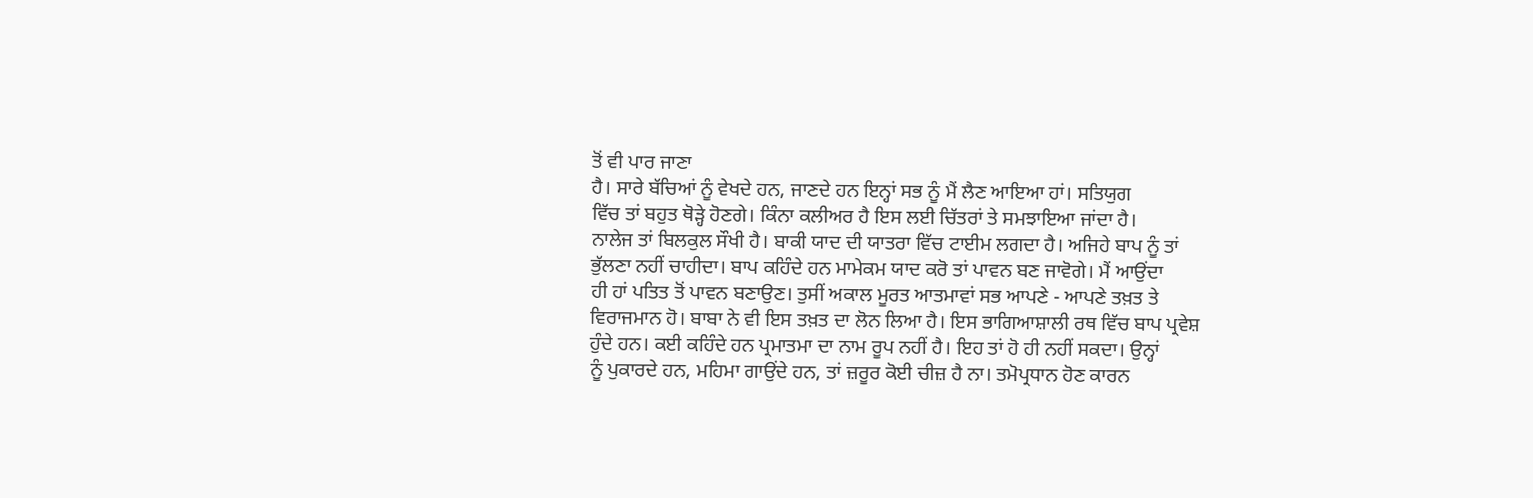ਤੋਂ ਵੀ ਪਾਰ ਜਾਣਾ
ਹੈ। ਸਾਰੇ ਬੱਚਿਆਂ ਨੂੰ ਵੇਖਦੇ ਹਨ, ਜਾਣਦੇ ਹਨ ਇਨ੍ਹਾਂ ਸਭ ਨੂੰ ਮੈਂ ਲੈਣ ਆਇਆ ਹਾਂ। ਸਤਿਯੁਗ
ਵਿੱਚ ਤਾਂ ਬਹੁਤ ਥੋੜ੍ਹੇ ਹੋਣਗੇ। ਕਿੰਨਾ ਕਲੀਅਰ ਹੈ ਇਸ ਲਈ ਚਿੱਤਰਾਂ ਤੇ ਸਮਝਾਇਆ ਜਾਂਦਾ ਹੈ।
ਨਾਲੇਜ ਤਾਂ ਬਿਲਕੁਲ ਸੌਖੀ ਹੈ। ਬਾਕੀ ਯਾਦ ਦੀ ਯਾਤਰਾ ਵਿੱਚ ਟਾਈਮ ਲਗਦਾ ਹੈ। ਅਜਿਹੇ ਬਾਪ ਨੂੰ ਤਾਂ
ਭੁੱਲਣਾ ਨਹੀਂ ਚਾਹੀਦਾ। ਬਾਪ ਕਹਿੰਦੇ ਹਨ ਮਾਮੇਕਮ ਯਾਦ ਕਰੋ ਤਾਂ ਪਾਵਨ ਬਣ ਜਾਵੋਗੇ। ਮੈਂ ਆਉਂਦਾ
ਹੀ ਹਾਂ ਪਤਿਤ ਤੋਂ ਪਾਵਨ ਬਣਾਉਣ। ਤੁਸੀਂ ਅਕਾਲ ਮੂਰਤ ਆਤਮਾਵਾਂ ਸਭ ਆਪਣੇ - ਆਪਣੇ ਤਖ਼ਤ ਤੇ
ਵਿਰਾਜਮਾਨ ਹੋ। ਬਾਬਾ ਨੇ ਵੀ ਇਸ ਤਖ਼ਤ ਦਾ ਲੋਨ ਲਿਆ ਹੈ। ਇਸ ਭਾਗਿਆਸ਼ਾਲੀ ਰਥ ਵਿੱਚ ਬਾਪ ਪ੍ਰਵੇਸ਼
ਹੁੰਦੇ ਹਨ। ਕਈ ਕਹਿੰਦੇ ਹਨ ਪ੍ਰਮਾਤਮਾ ਦਾ ਨਾਮ ਰੂਪ ਨਹੀਂ ਹੈ। ਇਹ ਤਾਂ ਹੋ ਹੀ ਨਹੀਂ ਸਕਦਾ। ਉਨ੍ਹਾਂ
ਨੂੰ ਪੁਕਾਰਦੇ ਹਨ, ਮਹਿਮਾ ਗਾਉਂਦੇ ਹਨ, ਤਾਂ ਜ਼ਰੂਰ ਕੋਈ ਚੀਜ਼ ਹੈ ਨਾ। ਤਮੋਪ੍ਰਧਾਨ ਹੋਣ ਕਾਰਨ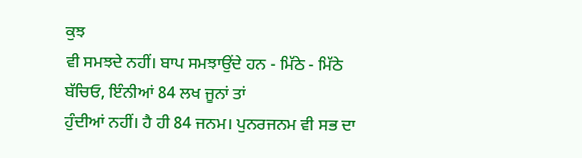ਕੁਝ
ਵੀ ਸਮਝਦੇ ਨਹੀਂ। ਬਾਪ ਸਮਝਾਉਂਦੇ ਹਨ - ਮਿੱਠੇ - ਮਿੱਠੇ ਬੱਚਿਓ, ਇੰਨੀਆਂ 84 ਲਖ ਜੂਨਾਂ ਤਾਂ
ਹੁੰਦੀਆਂ ਨਹੀਂ। ਹੈ ਹੀ 84 ਜਨਮ। ਪੁਨਰਜਨਮ ਵੀ ਸਭ ਦਾ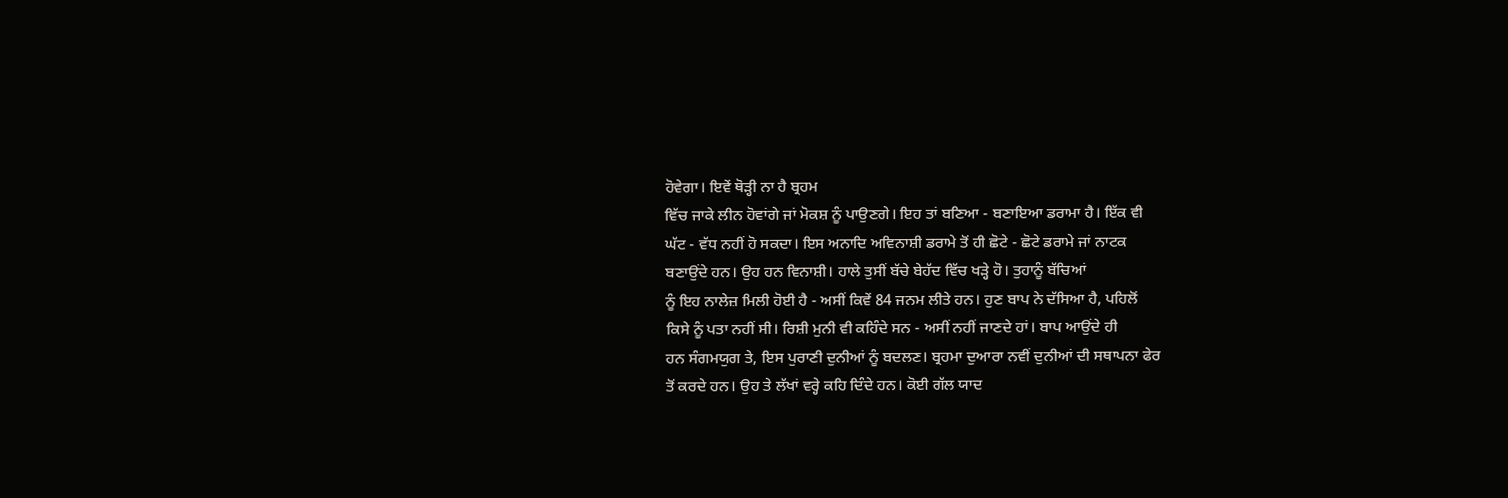ਹੋਵੇਗਾ। ਇਵੇਂ ਥੋੜ੍ਹੀ ਨਾ ਹੈ ਬ੍ਰਹਮ
ਵਿੱਚ ਜਾਕੇ ਲੀਨ ਹੋਵਾਂਗੇ ਜਾਂ ਮੋਕਸ਼ ਨੂੰ ਪਾਉਣਗੇ। ਇਹ ਤਾਂ ਬਣਿਆ - ਬਣਾਇਆ ਡਰਾਮਾ ਹੈ। ਇੱਕ ਵੀ
ਘੱਟ - ਵੱਧ ਨਹੀਂ ਹੋ ਸਕਦਾ। ਇਸ ਅਨਾਦਿ ਅਵਿਨਾਸ਼ੀ ਡਰਾਮੇ ਤੋਂ ਹੀ ਛੋਟੇ - ਛੋਟੇ ਡਰਾਮੇ ਜਾਂ ਨਾਟਕ
ਬਣਾਉਂਦੇ ਹਨ। ਉਹ ਹਨ ਵਿਨਾਸ਼ੀ। ਹਾਲੇ ਤੁਸੀਂ ਬੱਚੇ ਬੇਹੱਦ ਵਿੱਚ ਖੜ੍ਹੇ ਹੋ। ਤੁਹਾਨੂੰ ਬੱਚਿਆਂ
ਨੂੰ ਇਹ ਨਾਲੇਜ਼ ਮਿਲੀ ਹੋਈ ਹੈ - ਅਸੀਂ ਕਿਵੇਂ 84 ਜਨਮ ਲੀਤੇ ਹਨ। ਹੁਣ ਬਾਪ ਨੇ ਦੱਸਿਆ ਹੈ, ਪਹਿਲੋਂ
ਕਿਸੇ ਨੂੰ ਪਤਾ ਨਹੀਂ ਸੀ। ਰਿਸ਼ੀ ਮੁਨੀ ਵੀ ਕਹਿੰਦੇ ਸਨ - ਅਸੀਂ ਨਹੀਂ ਜਾਣਦੇ ਹਾਂ। ਬਾਪ ਆਉਂਦੇ ਹੀ
ਹਨ ਸੰਗਮਯੁਗ ਤੇ, ਇਸ ਪੁਰਾਣੀ ਦੁਨੀਆਂ ਨੂੰ ਬਦਲਣ। ਬ੍ਰਹਮਾ ਦੁਆਰਾ ਨਵੀਂ ਦੁਨੀਆਂ ਦੀ ਸਥਾਪਨਾ ਫੇਰ
ਤੋਂ ਕਰਦੇ ਹਨ। ਉਹ ਤੇ ਲੱਖਾਂ ਵਰ੍ਹੇ ਕਹਿ ਦਿੰਦੇ ਹਨ। ਕੋਈ ਗੱਲ ਯਾਦ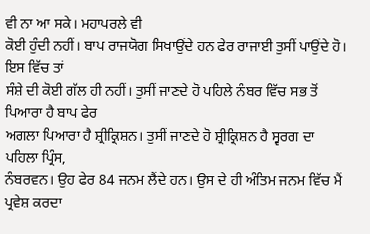ਵੀ ਨਾ ਆ ਸਕੇ। ਮਹਾਪਰਲੇ ਵੀ
ਕੋਈ ਹੁੰਦੀ ਨਹੀਂ। ਬਾਪ ਰਾਜਯੋਗ ਸਿਖਾਉਂਦੇ ਹਨ ਫੇਰ ਰਾਜਾਈ ਤੁਸੀਂ ਪਾਉਂਦੇ ਹੋ। ਇਸ ਵਿੱਚ ਤਾਂ
ਸੰਸ਼ੇ ਦੀ ਕੋਈ ਗੱਲ ਹੀ ਨਹੀਂ। ਤੁਸੀਂ ਜਾਣਦੇ ਹੋ ਪਹਿਲੇ ਨੰਬਰ ਵਿੱਚ ਸਭ ਤੋਂ ਪਿਆਰਾ ਹੈ ਬਾਪ ਫੇਰ
ਅਗਲਾ ਪਿਆਰਾ ਹੈ ਸ਼੍ਰੀਕ੍ਰਿਸ਼ਨ। ਤੁਸੀਂ ਜਾਣਦੇ ਹੋ ਸ਼੍ਰੀਕ੍ਰਿਸ਼ਨ ਹੈ ਸ੍ਵਰਗ ਦਾ ਪਹਿਲਾ ਪ੍ਰਿੰਸ,
ਨੰਬਰਵਨ। ਉਹ ਫੇਰ 84 ਜਨਮ ਲੈਂਦੇ ਹਨ। ਉਸ ਦੇ ਹੀ ਅੰਤਿਮ ਜਨਮ ਵਿੱਚ ਮੈਂ ਪ੍ਰਵੇਸ਼ ਕਰਦਾ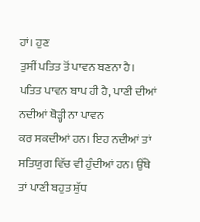ਹਾਂ। ਹੁਣ
ਤੁਸੀਂ ਪਤਿਤ ਤੋਂ ਪਾਵਨ ਬਣਨਾ ਹੈ। ਪਤਿਤ ਪਾਵਨ ਬਾਪ ਹੀ ਹੈ, ਪਾਣੀ ਦੀਆਂ ਨਦੀਆਂ ਥੋੜ੍ਹੀ ਨਾ ਪਾਵਨ
ਕਰ ਸਕਦੀਆਂ ਹਨ। ਇਹ ਨਦੀਆਂ ਤਾਂ ਸਤਿਯੁਗ ਵਿੱਚ ਵੀ ਹੁੰਦੀਆਂ ਹਨ। ਉੱਥੇ ਤਾਂ ਪਾਣੀ ਬਹੁਤ ਸ਼ੁੱਧ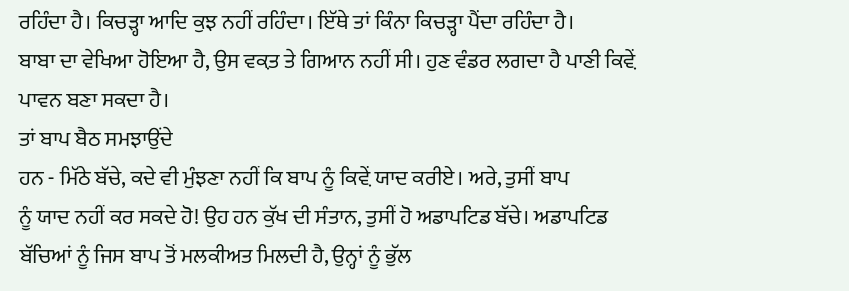ਰਹਿੰਦਾ ਹੈ। ਕਿਚੜ੍ਹਾ ਆਦਿ ਕੁਝ ਨਹੀਂ ਰਹਿੰਦਾ। ਇੱਥੇ ਤਾਂ ਕਿੰਨਾ ਕਿਚੜ੍ਹਾ ਪੈਂਦਾ ਰਹਿੰਦਾ ਹੈ।
ਬਾਬਾ ਦਾ ਵੇਖਿਆ ਹੋਇਆ ਹੈ, ਉਸ ਵਕ਼ਤ ਤੇ ਗਿਆਨ ਨਹੀਂ ਸੀ। ਹੁਣ ਵੰਡਰ ਲਗਦਾ ਹੈ ਪਾਣੀ ਕਿਵ਼ੇਂ
ਪਾਵਨ ਬਣਾ ਸਕਦਾ ਹੈ।
ਤਾਂ ਬਾਪ ਬੈਠ ਸਮਝਾਉਂਦੇ
ਹਨ - ਮਿੱਠੇ ਬੱਚੇ, ਕਦੇ ਵੀ ਮੁੰਝਣਾ ਨਹੀਂ ਕਿ ਬਾਪ ਨੂੰ ਕਿਵ਼ੇਂ ਯਾਦ ਕਰੀਏ। ਅਰੇ, ਤੁਸੀਂ ਬਾਪ
ਨੂੰ ਯਾਦ ਨਹੀਂ ਕਰ ਸਕਦੇ ਹੋ! ਉਹ ਹਨ ਕੁੱਖ ਦੀ ਸੰਤਾਨ, ਤੁਸੀਂ ਹੋ ਅਡਾਪਟਿਡ ਬੱਚੇ। ਅਡਾਪਟਿਡ
ਬੱਚਿਆਂ ਨੂੰ ਜਿਸ ਬਾਪ ਤੋਂ ਮਲਕੀਅਤ ਮਿਲਦੀ ਹੈ, ਉਨ੍ਹਾਂ ਨੂੰ ਭੁੱਲ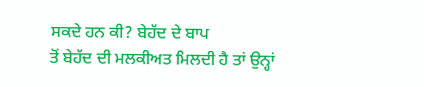ਸਕਦੇ ਹਨ ਕੀ? ਬੇਹੱਦ ਦੇ ਬਾਪ
ਤੋਂ ਬੇਹੱਦ ਦੀ ਮਲਕੀਅਤ ਮਿਲਦੀ ਹੈ ਤਾਂ ਉਨ੍ਹਾਂ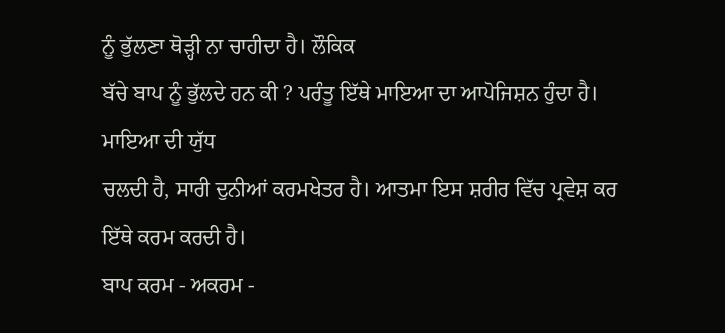ਨੂੰ ਭੁੱਲਣਾ ਥੋੜ੍ਹੀ ਨਾ ਚਾਹੀਦਾ ਹੈ। ਲੌਕਿਕ
ਬੱਚੇ ਬਾਪ ਨੂੰ ਭੁੱਲਦੇ ਹਨ ਕੀ ? ਪਰੰਤੂ ਇੱਥੇ ਮਾਇਆ ਦਾ ਆਪੋਜਿਸ਼ਨ ਹੁੰਦਾ ਹੈ। ਮਾਇਆ ਦੀ ਯੁੱਧ
ਚਲਦੀ ਹੈ, ਸਾਰੀ ਦੁਨੀਆਂ ਕਰਮਖੇਤਰ ਹੈ। ਆਤਮਾ ਇਸ ਸ਼ਰੀਰ ਵਿੱਚ ਪ੍ਰਵੇਸ਼ ਕਰ ਇੱਥੇ ਕਰਮ ਕਰਦੀ ਹੈ।
ਬਾਪ ਕਰਮ - ਅਕਰਮ -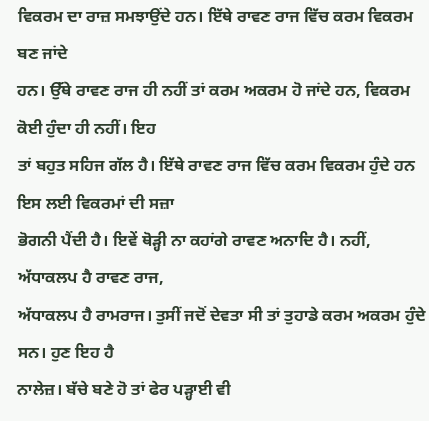ਵਿਕਰਮ ਦਾ ਰਾਜ਼ ਸਮਝਾਉਂਦੇ ਹਨ। ਇੱਥੇ ਰਾਵਣ ਰਾਜ ਵਿੱਚ ਕਰਮ ਵਿਕਰਮ ਬਣ ਜਾਂਦੇ
ਹਨ। ਉੱਥੇ ਰਾਵਣ ਰਾਜ ਹੀ ਨਹੀਂ ਤਾਂ ਕਰਮ ਅਕਰਮ ਹੋ ਜਾਂਦੇ ਹਨ, ਵਿਕਰਮ ਕੋਈ ਹੁੰਦਾ ਹੀ ਨਹੀਂ। ਇਹ
ਤਾਂ ਬਹੁਤ ਸਹਿਜ ਗੱਲ ਹੈ। ਇੱਥੇ ਰਾਵਣ ਰਾਜ ਵਿੱਚ ਕਰਮ ਵਿਕਰਮ ਹੁੰਦੇ ਹਨ ਇਸ ਲਈ ਵਿਕਰਮਾਂ ਦੀ ਸਜ਼ਾ
ਭੋਗਨੀ ਪੈਂਦੀ ਹੈ। ਇਵੇਂ ਥੋੜ੍ਹੀ ਨਾ ਕਹਾਂਗੇ ਰਾਵਣ ਅਨਾਦਿ ਹੈ। ਨਹੀਂ, ਅੱਧਾਕਲਪ ਹੈ ਰਾਵਣ ਰਾਜ,
ਅੱਧਾਕਲਪ ਹੈ ਰਾਮਰਾਜ। ਤੁਸੀਂ ਜਦੋਂ ਦੇਵਤਾ ਸੀ ਤਾਂ ਤੁਹਾਡੇ ਕਰਮ ਅਕਰਮ ਹੁੰਦੇ ਸਨ। ਹੁਣ ਇਹ ਹੈ
ਨਾਲੇਜ਼। ਬੱਚੇ ਬਣੇ ਹੋ ਤਾਂ ਫੇਰ ਪੜ੍ਹਾਈ ਵੀ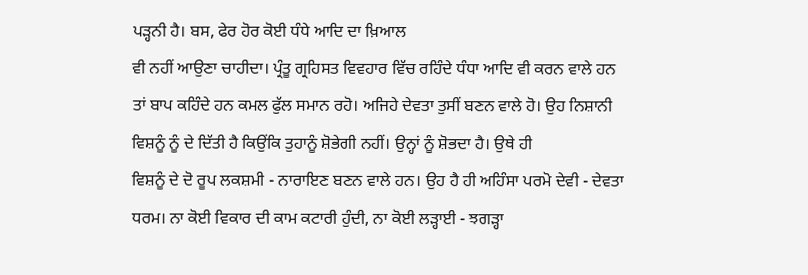ਪੜ੍ਹਨੀ ਹੈ। ਬਸ, ਫੇਰ ਹੋਰ ਕੋਈ ਧੰਧੇ ਆਦਿ ਦਾ ਖ਼ਿਆਲ
ਵੀ ਨਹੀਂ ਆਉਣਾ ਚਾਹੀਦਾ। ਪ੍ਰੰਤੂ ਗ੍ਰਹਿਸਤ ਵਿਵਹਾਰ ਵਿੱਚ ਰਹਿੰਦੇ ਧੰਧਾ ਆਦਿ ਵੀ ਕਰਨ ਵਾਲੇ ਹਨ
ਤਾਂ ਬਾਪ ਕਹਿੰਦੇ ਹਨ ਕਮਲ ਫੁੱਲ ਸਮਾਨ ਰਹੋ। ਅਜਿਹੇ ਦੇਵਤਾ ਤੁਸੀਂ ਬਣਨ ਵਾਲੇ ਹੋ। ਉਹ ਨਿਸ਼ਾਨੀ
ਵਿਸ਼ਨੂੰ ਨੂੰ ਦੇ ਦਿੱਤੀ ਹੈ ਕਿਉਂਕਿ ਤੁਹਾਨੂੰ ਸ਼ੋਭੇਗੀ ਨਹੀਂ। ਉਨ੍ਹਾਂ ਨੂੰ ਸ਼ੋਭਦਾ ਹੈ। ਉਥੇ ਹੀ
ਵਿਸ਼ਨੂੰ ਦੇ ਦੋ ਰੂਪ ਲਕਸ਼ਮੀ - ਨਾਰਾਇਣ ਬਣਨ ਵਾਲੇ ਹਨ। ਉਹ ਹੈ ਹੀ ਅਹਿੰਸਾ ਪਰਮੋ ਦੇਵੀ - ਦੇਵਤਾ
ਧਰਮ। ਨਾ ਕੋਈ ਵਿਕਾਰ ਦੀ ਕਾਮ ਕਟਾਰੀ ਹੁੰਦੀ, ਨਾ ਕੋਈ ਲੜ੍ਹਾਈ - ਝਗੜ੍ਹਾ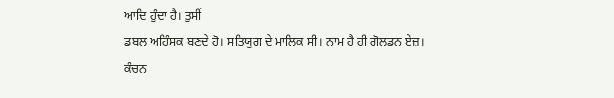ਆਦਿ ਹੁੰਦਾ ਹੈ। ਤੁਸੀਂ
ਡਬਲ ਅਹਿੰਸਕ ਬਣਦੇ ਹੋ। ਸਤਿਯੁਗ ਦੇ ਮਾਲਿਕ ਸੀ। ਨਾਮ ਹੈ ਹੀ ਗੋਲਡਨ ਏਜ਼। ਕੰਚਨ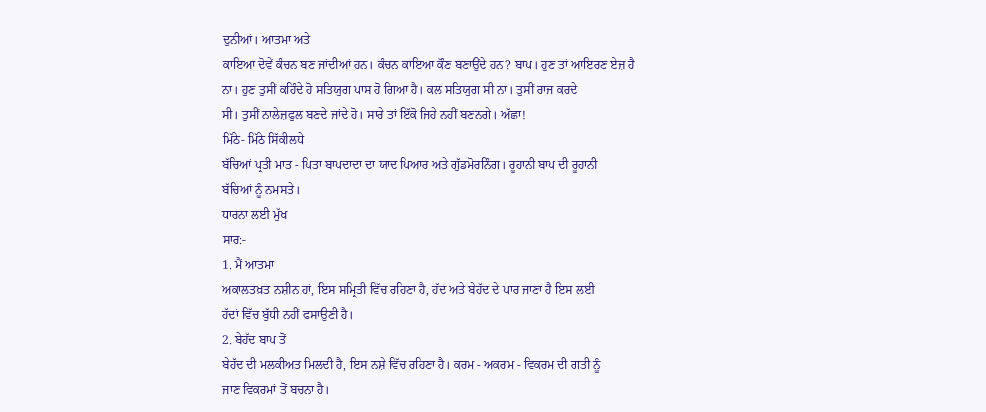ਦੁਨੀਆਂ। ਆਤਮਾ ਅਤੇ
ਕਾਇਆ ਦੋਵੇਂ ਕੰਚਨ ਬਣ ਜਾਂਦੀਆਂ ਹਨ। ਕੰਚਨ ਕਾਇਆ ਕੌਣ ਬਣਾਉਂਦੇ ਹਨ? ਬਾਪ। ਹੁਣ ਤਾਂ ਆਇਰਣ ਏਜ਼ ਹੈ
ਨਾ। ਹੁਣ ਤੁਸੀਂ ਕਹਿੰਦੇ ਹੋ ਸਤਿਯੁਗ ਪਾਸ ਹੋ ਗਿਆ ਹੈ। ਕਲ ਸਤਿਯੁਗ ਸੀ ਨਾ। ਤੁਸੀਂ ਰਾਜ ਕਰਦੇ
ਸੀ। ਤੁਸੀਂ ਨਾਲੇਜ਼ਫੁਲ ਬਣਦੇ ਜਾਂਦੇ ਹੋ। ਸਾਰੇ ਤਾਂ ਇੱਕੋ ਜਿਹੇ ਨਹੀਂ ਬਣਨਗੇ। ਅੱਛਾ!
ਮਿੱਠੇ- ਮਿੱਠੇ ਸਿੱਕੀਲਧੇ
ਬੱਚਿਆਂ ਪ੍ਰਤੀ ਮਾਤ - ਪਿਤਾ ਬਾਪਦਾਦਾ ਦਾ ਯਾਦ ਪਿਆਰ ਅਤੇ ਗੁੱਡਮੋਰਨਿੰਗ। ਰੂਹਾਨੀ ਬਾਪ ਦੀ ਰੂਹਾਨੀ
ਬੱਚਿਆਂ ਨੂੰ ਨਮਸਤੇ।
ਧਾਰਨਾ ਲਈ ਮੁੱਖ
ਸਾਰ:-
1. ਮੈਂ ਆਤਮਾ
ਅਕਾਲਤਖ਼ਤ ਨਸ਼ੀਨ ਹਾਂ, ਇਸ ਸਮ੍ਰਿਤੀ ਵਿੱਚ ਰਹਿਣਾ ਹੈ, ਹੱਦ ਅਤੇ ਬੇਹੱਦ ਦੇ ਪਾਰ ਜਾਣਾ ਹੈ ਇਸ ਲਈ
ਹੱਦਾਂ ਵਿੱਚ ਬੁੱਧੀ ਨਹੀਂ ਫਸਾਉਣੀ ਹੈ।
2. ਬੇਹੱਦ ਬਾਪ ਤੋਂ
ਬੇਹੱਦ ਦੀ ਮਲਕੀਅਤ ਮਿਲਦੀ ਹੈ, ਇਸ ਨਸ਼ੇ ਵਿੱਚ ਰਹਿਣਾ ਹੈ। ਕਰਮ - ਅਕਰਮ - ਵਿਕਰਮ ਦੀ ਗਤੀ ਨੂੰ
ਜਾਣ ਵਿਕਰਮਾਂ ਤੋਂ ਬਚਨਾ ਹੈ।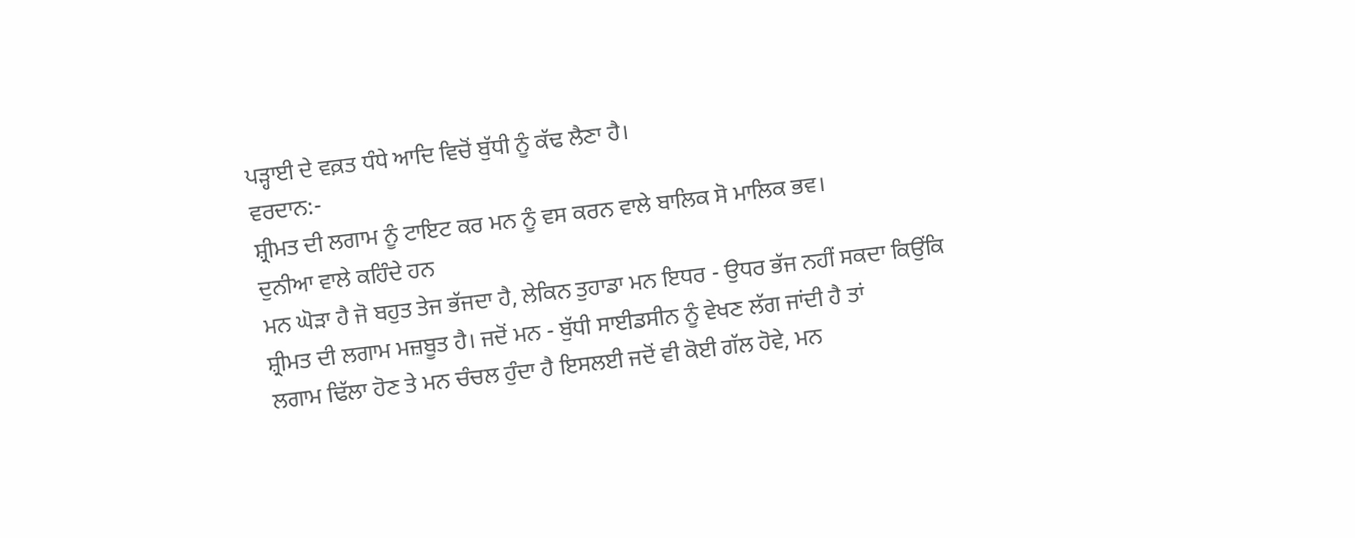ਪੜ੍ਹਾਈ ਦੇ ਵਕ਼ਤ ਧੰਧੇ ਆਦਿ ਵਿਚੋਂ ਬੁੱਧੀ ਨੂੰ ਕੱਢ ਲੈਣਾ ਹੈ।
ਵਰਦਾਨ:-
ਸ਼੍ਰੀਮਤ ਦੀ ਲਗਾਮ ਨੂੰ ਟਾਇਟ ਕਰ ਮਨ ਨੂੰ ਵਸ ਕਰਨ ਵਾਲੇ ਬਾਲਿਕ ਸੋ ਮਾਲਿਕ ਭਵ।
ਦੁਨੀਆ ਵਾਲੇ ਕਹਿੰਦੇ ਹਨ
ਮਨ ਘੋੜਾ ਹੈ ਜੋ ਬਹੁਤ ਤੇਜ ਭੱਜਦਾ ਹੈ, ਲੇਕਿਨ ਤੁਹਾਡਾ ਮਨ ਇਧਰ - ਉਧਰ ਭੱਜ ਨਹੀਂ ਸਕਦਾ ਕਿਉਂਕਿ
ਸ਼੍ਰੀਮਤ ਦੀ ਲਗਾਮ ਮਜ਼ਬੂਤ ਹੈ। ਜਦੋਂ ਮਨ - ਬੁੱਧੀ ਸਾਈਡਸੀਨ ਨੂੰ ਵੇਖਣ ਲੱਗ ਜਾਂਦੀ ਹੈ ਤਾਂ
ਲਗਾਮ ਢਿੱਲਾ ਹੋਣ ਤੇ ਮਨ ਚੰਚਲ ਹੁੰਦਾ ਹੈ ਇਸਲਈ ਜਦੋਂ ਵੀ ਕੋਈ ਗੱਲ ਹੋਵੇ, ਮਨ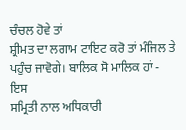ਚੰਚਲ ਹੋਵੇ ਤਾਂ
ਸ਼੍ਰੀਮਤ ਦਾ ਲਗਾਮ ਟਾਇਟ ਕਰੋ ਤਾਂ ਮੰਜਿਲ ਤੇ ਪਹੁੰਚ ਜਾਵੋਗੇ। ਬਾਲਿਕ ਸੋ ਮਾਲਿਕ ਹਾਂ - ਇਸ
ਸਮ੍ਰਿਤੀ ਨਾਲ ਅਧਿਕਾਰੀ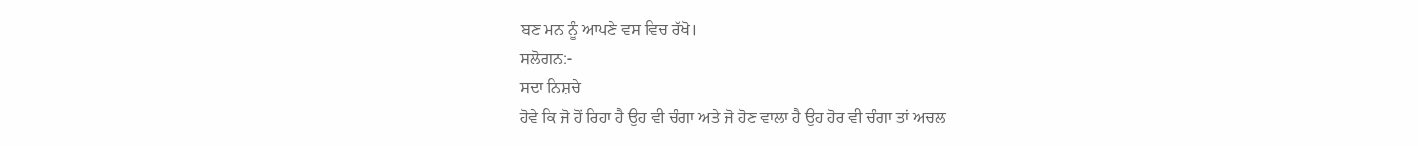ਬਣ ਮਨ ਨੂੰ ਆਪਣੇ ਵਸ ਵਿਚ ਰੱਖੋ।
ਸਲੋਗਨ:-
ਸਦਾ ਨਿਸ਼ਚੇ
ਹੋਵੇ ਕਿ ਜੋ ਹੋਂ ਰਿਹਾ ਹੈ ਉਹ ਵੀ ਚੰਗਾ ਅਤੇ ਜੋ ਹੋਣ ਵਾਲਾ ਹੈ ਉਹ ਹੋਰ ਵੀ ਚੰਗਾ ਤਾਂ ਅਚਲ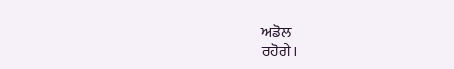ਅਡੋਲ
ਰਹੋਗੇ।